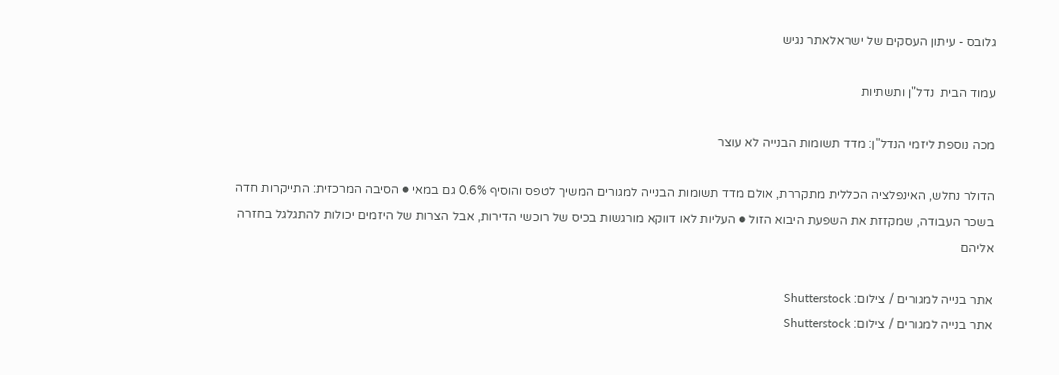גלובס - עיתון העסקים של ישראלאתר נגיש

עמוד הבית  נדל"ן ותשתיות

מכה נוספת ליזמי הנדל"ן: מדד תשומות הבנייה לא עוצר

הדולר נחלש, האינפלציה הכללית מתקררת, אולם מדד תשומות הבנייה למגורים המשיך לטפס והוסיף 0.6% גם במאי ● הסיבה המרכזית: התייקרות חדה בשכר העבודה, שמקזזת את השפעת היבוא הזול ● העליות לאו דווקא מורגשות בכיס של רוכשי הדירות, אבל הצרות של היזמים יכולות להתגלגל בחזרה אליהם

אתר בנייה למגורים / צילום: Shutterstock
אתר בנייה למגורים / צילום: Shutterstock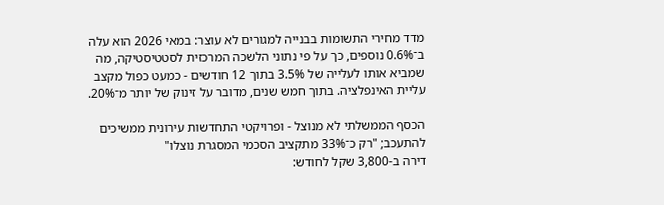מדד מחירי התשומות בבנייה למגורים לא עוצר: במאי 2026 הוא עלה ב־0.6% נוספים, כך על פי נתוני הלשכה המרכזית לסטטיסטיקה, מה שמביא אותו לעלייה של 3.5% בתוך 12 חודשים - כמעט כפול מקצב עליית האינפלציה. בתוך חמש שנים, מדובר על זינוק של יותר מ־20%.

הכסף הממשלתי לא מנוצל - ופרויקטי התחדשות עירונית ממשיכים להתעכב; "רק כ־33% מתקציב הסכמי המסגרת נוצלו"
דירה ב-3,800 שקל לחודש: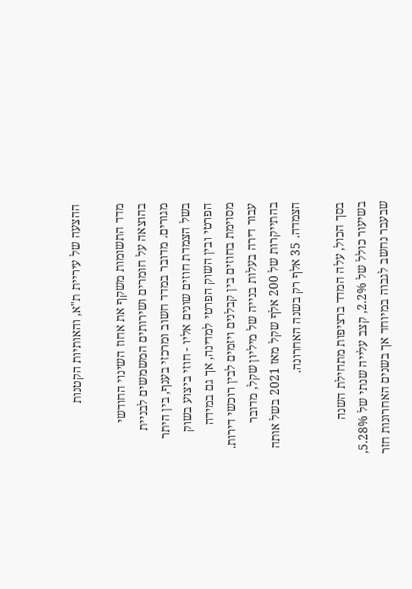ההצעה של עיריית ת"א, והאותיות הקטנות

מדד התשומות משקף את אחוז השינוי החודשי בהוצאה על חומרים ושירותים המשמשים לבניית מגורים. מדובר במדד חשוב ומרכזי בענף, בין היתר בשל הצמדת חוזים שונים אליו - חוזי ביצוע בשוק הפרטי ובין השוק הפרטי למדינה, אך גם במידה מסוימת בחוזים בין קבלנים ויזמים לבין רוכשי דירות. עבור דירה בעלות בנייה של מיליון שקל, מדובר בהתייקרות של 200 אלף שקל מאז 2021 בשל אותה הצמדה. 35 אלף רק בשנה האחרונה.

בסך הכול, עלה המדד ברציפות מתחילת השנה בשיעור כולל של 2.2%, קצב עלייה שנתי של 5.28%, שבעבר נחשב לגבוה במיוחד אך בשנים האחרונות חזר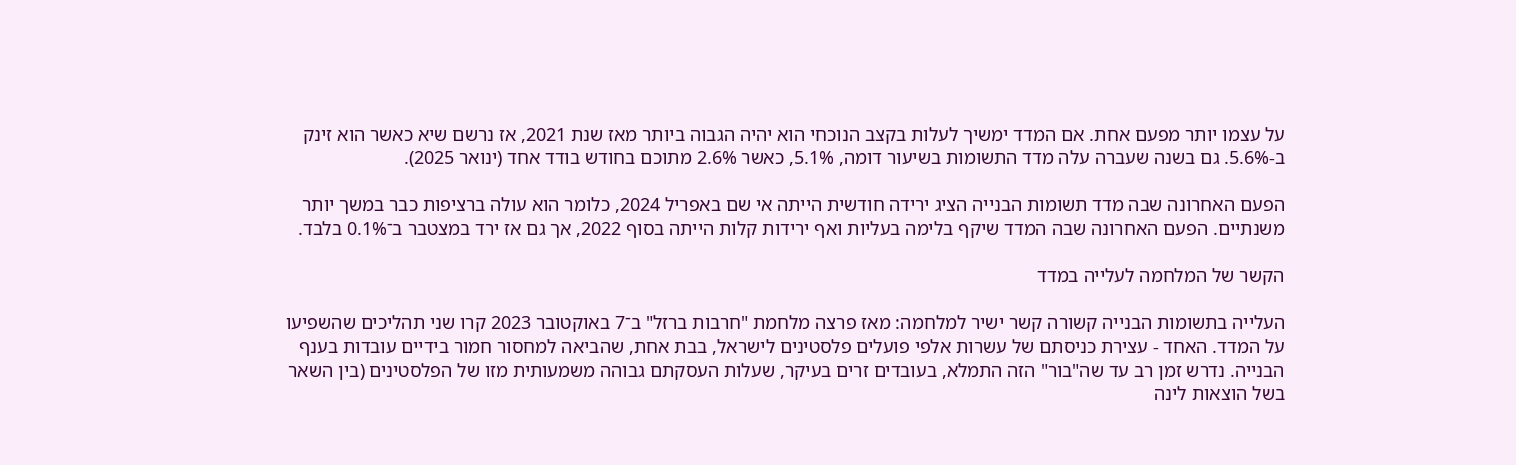על עצמו יותר מפעם אחת. אם המדד ימשיך לעלות בקצב הנוכחי הוא יהיה הגבוה ביותר מאז שנת 2021, אז נרשם שיא כאשר הוא זינק ב-5.6%. גם בשנה שעברה עלה מדד התשומות בשיעור דומה, 5.1%, כאשר 2.6% מתוכם בחודש בודד אחד (ינואר 2025).

הפעם האחרונה שבה מדד תשומות הבנייה הציג ירידה חודשית הייתה אי שם באפריל 2024, כלומר הוא עולה ברציפות כבר במשך יותר משנתיים. הפעם האחרונה שבה המדד שיקף בלימה בעליות ואף ירידות קלות הייתה בסוף 2022, אך גם אז ירד במצטבר ב־0.1% בלבד.

הקשר של המלחמה לעלייה במדד

העלייה בתשומות הבנייה קשורה קשר ישיר למלחמה: מאז פרצה מלחמת "חרבות ברזל" ב־7 באוקטובר 2023 קרו שני תהליכים שהשפיעו על המדד. האחד - עצירת כניסתם של עשרות אלפי פועלים פלסטינים לישראל, בבת אחת, שהביאה למחסור חמור בידיים עובדות בענף הבנייה. נדרש זמן רב עד שה"בור" הזה התמלא, בעובדים זרים בעיקר, שעלות העסקתם גבוהה משמעותית מזו של הפלסטינים (בין השאר בשל הוצאות לינה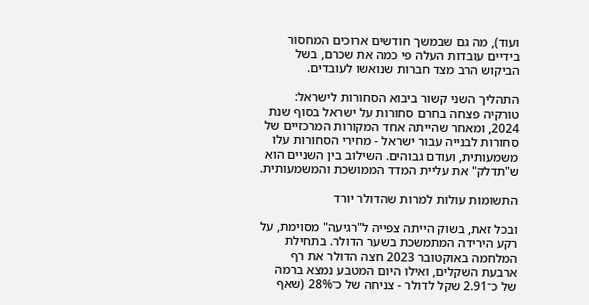ועוד), מה גם שבמשך חודשים ארוכים המחסור בידיים עובדות העלה פי כמה את שכרם, בשל הביקוש הרב מצד חברות שנואשו לעובדים.

התהליך השני קשור ביבוא הסחורות לישראל: טורקיה פצחה בחרם סחורות על ישראל בסוף שנת 2024, ומאחר שהייתה אחד המקורות המרכזיים של סחורות לבנייה עבור ישראל - מחירי הסחורות עלו משמעותית, ועודם גבוהים. השילוב בין השניים הוא ש"תדלק" את עליית המדד הממושכת והמשמעותית.

התשומות עולות למרות שהדולר יורד

ובכל זאת, בשוק הייתה צפייה ל"רגיעה" מסוימת, על רקע הירידה המתמשכת בשער הדולר. בתחילת המלחמה באוקטובר 2023 חצה הדולר את רף ארבעת השקלים, ואילו היום המטבע נמצא ברמה של כ־2.91 שקל לדולר - צניחה של כ־28% (שאף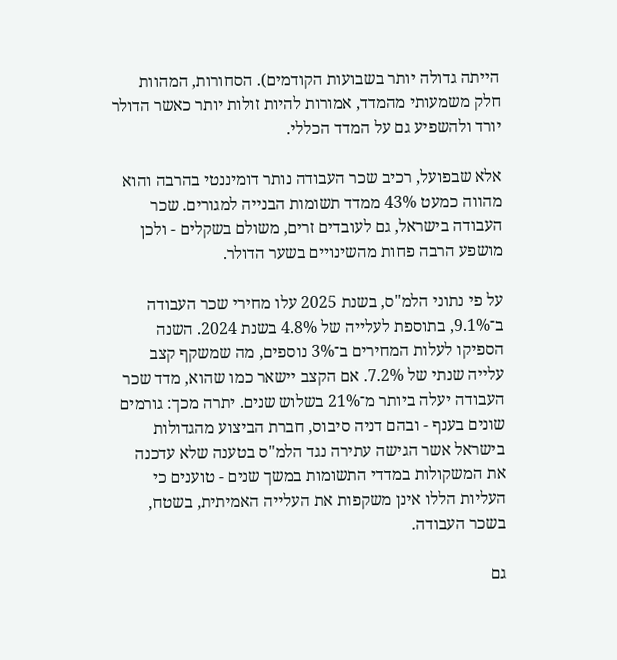הייתה גדולה יותר בשבועות הקודמים). הסחורות, המהוות חלק משמעותי מהמדד, אמורות להיות זולות יותר כאשר הדולר יורד ולהשפיע גם על המדד הכללי.

אלא שבפועל, רכיב שכר העבודה נותר דומיננטי בהרבה והוא מהווה כמעט 43% ממדד תשומות הבנייה למגורים. שכר העבודה בישראל, גם לעובדים זרים, משולם בשקלים - ולכן מושפע הרבה פחות מהשינויים בשער הדולר.

על פי נתוני הלמ"ס, בשנת 2025 עלו מחירי שכר העבודה ב־9.1%, בתוספת לעלייה של 4.8% בשנת 2024. השנה הספיקו לעלות המחירים ב־3% נוספים, מה שמשקף קצב עלייה שנתי של 7.2%. אם הקצב יישאר כמו שהוא, מדד שכר העבודה יעלה ביותר מ־21% בשלוש שנים. יתרה מכך: גורמים שונים בענף - ובהם דניה סיבוס, חברת הביצוע מהגדולות בישראל אשר הגישה עתירה נגד הלמ"ס בטענה שלא עדכנה את המשקולות במדדי התשומות במשך שנים - טוענים כי העליות הללו אינן משקפות את העלייה האמיתית, בשטח, בשכר העבודה.

גם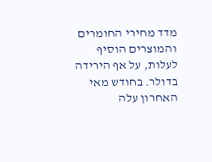מדד מחירי החומרים והמוצרים הוסיף לעלות, על אף הירידה בדולר. בחודש מאי האחרון עלה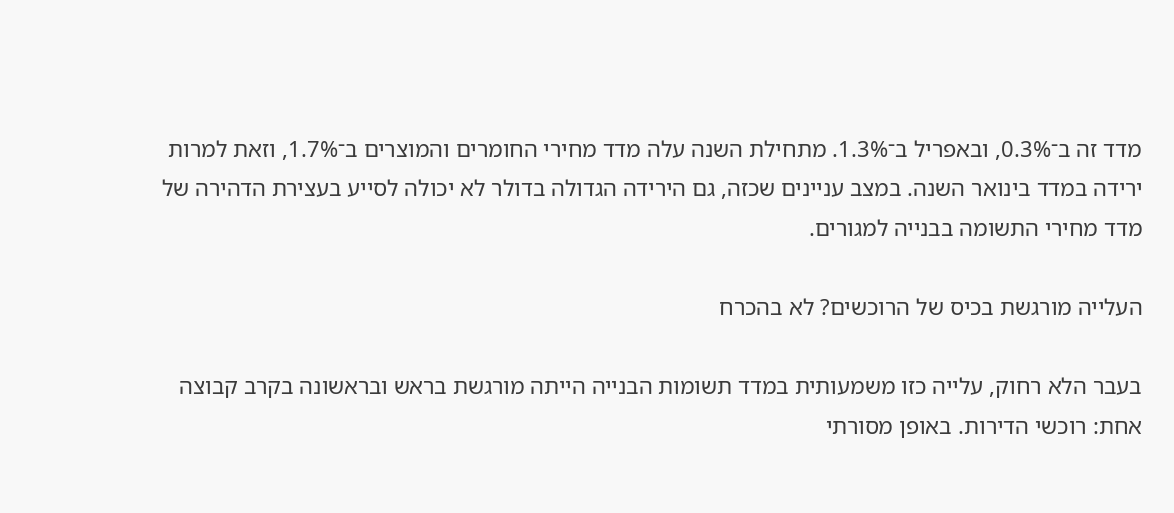מדד זה ב־0.3%, ובאפריל ב־1.3%. מתחילת השנה עלה מדד מחירי החומרים והמוצרים ב־1.7%, וזאת למרות ירידה במדד בינואר השנה. במצב עניינים שכזה, גם הירידה הגדולה בדולר לא יכולה לסייע בעצירת הדהירה של מדד מחירי התשומה בבנייה למגורים.

העלייה מורגשת בכיס של הרוכשים? לא בהכרח

בעבר הלא רחוק, עלייה כזו משמעותית במדד תשומות הבנייה הייתה מורגשת בראש ובראשונה בקרב קבוצה אחת: רוכשי הדירות. באופן מסורתי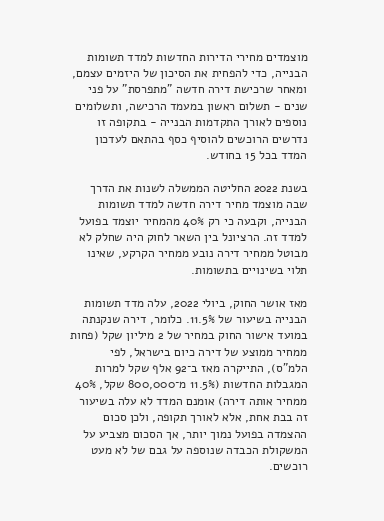מוצמדים מחירי הדירות החדשות למדד תשומות הבנייה, כדי להפחית את הסיכון של היזמים עצמם, ומאחר שרכישת דירה חדשה "מתפרסת" על פני שנים - תשלום ראשון במעמד הרכישה, ותשלומים נוספים לאורך התקדמות הבנייה - בתקופה זו נדרשים הרוכשים להוסיף כסף בהתאם לעדכון המדד בכל 15 בחודש.

בשנת 2022 החליטה הממשלה לשנות את הדרך שבה מוצמד מחיר דירה חדשה למדד תשומות הבנייה, וקבעה כי רק 40% מהמחיר יוצמד בפועל למדד זה. הרציונל בין השאר לחוק היה שחלק לא מבוטל ממחיר דירה נובע ממחיר הקרקע, שאינו תלוי בשינויים בתשומות.

מאז אושר החוק, ביולי 2022, עלה מדד תשומות הבנייה בשיעור של 11.5%. כלומר, דירה שנקנתה במועד אישור החוק במחיר של 2 מיליון שקל (פחות ממחיר ממוצע של דירה כיום בישראל, לפי הלמ"ס), התייקרה מאז ב־92 אלף שקל למרות המגבלות החדשות (11.5% מ־800,000 שקל, 40% ממחיר אותה דירה) אומנם המדד לא עלה בשיעור זה בבת אחת, אלא לאורך תקופה, ולכן סכום ההצמדה בפועל נמוך יותר, אך הסכום מצביע על המשקולת הכבדה שנוספה על גבם של לא מעט רוכשים.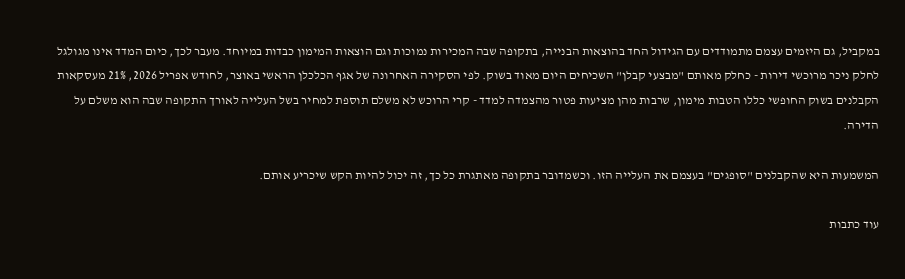במקביל, גם היזמים עצמם מתמודדים עם הגידול החד בהוצאות הבנייה, בתקופה שבה המכירות נמוכות וגם הוצאות המימון כבדות במיוחד. מעבר לכך, כיום המדד אינו מגולגל לחלק ניכר מרוכשי דירות - כחלק מאותם "מבצעי קבלן" השכיחים היום מאוד בשוק. לפי הסקירה האחרונה של אגף הכלכלן הראשי באוצר, לחודש אפריל 2026, 21% מעסקאות הקבלנים בשוק החופשי כללו הטבות מימון, שרבות מהן מציעות פטור מהצמדה למדד - קרי הרוכש לא משלם תוספת למחיר בשל העלייה לאורך התקופה שבה הוא משלם על הדירה.

המשמעות היא שהקבלנים "סופגים" בעצמם את העלייה הזו. וכשמדובר בתקופה מאתגרת כל כך, זה יכול להיות הקש שיכריע אותם.

עוד כתבות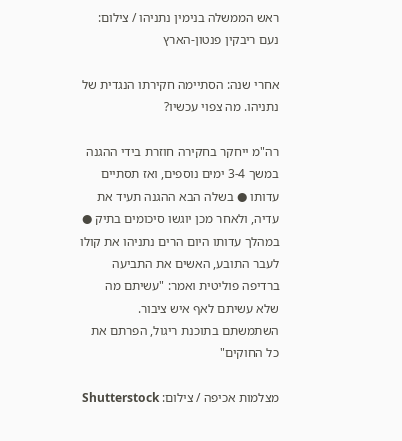ראש הממשלה בנימין נתניהו / צילום: נעם ריבקין פנטון-הארץ

אחרי שנה: הסתיימה חקירתו הנגדית של נתניהו. מה צפוי עכשיו?

רה"מ ייחקר בחקירה חוזרת בידי ההגנה במשך 3-4 ימים נוספים, ואז תסתיים עדותו ● בשלה הבא ההגנה תעיד את עדיה, ולאחר מכן יוגשו סיכומים בתיק ● במהלך עדותו היום הרים נתניהו את קולו לעבר התובע, האשים את התביעה ברדיפה פוליטית ואמר: "עשיתם מה שלא עשיתם לאף איש ציבור. השתמשתם בתוכנת ריגול, הפרתם את כל החוקים"

מצלמות אכיפה / צילום: Shutterstock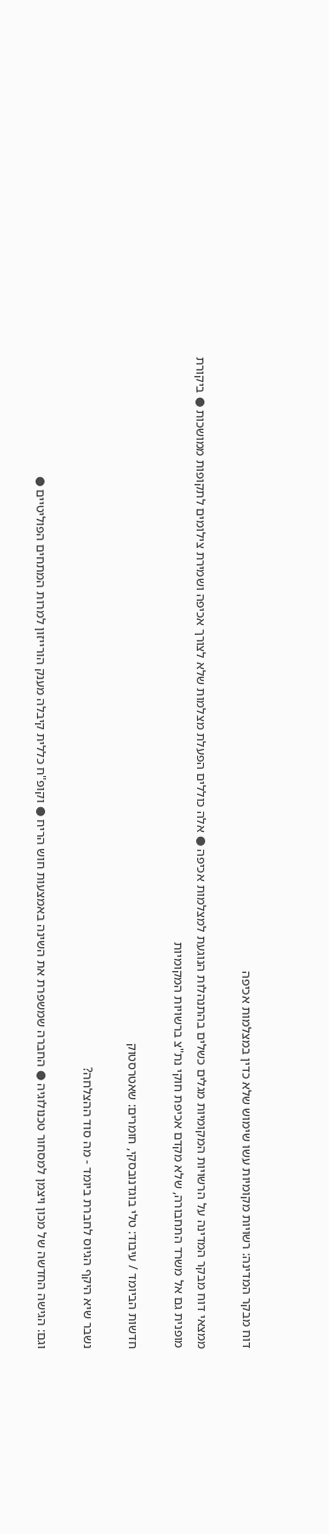דוח מבקר המדינה: רשויות מקומיות עשו שימוש שלא כדין במצלמות אכיפה

ממצאי דוח מבקר המדינה על הרשויות המקומיות מגלים כשלים בהתנהלות הנוגעת למצלמות אכיפה ● אלה כוללים הפעלת מצלמות שלא לצורך אכיפה ושמירת צילומים לתקופות ממושכות ● ביקורת מופנית גם אל משרד התחבורה, שלא מקדם אכיפת חוקי נת"צ ברשויות המקומיות

חדשות הביומד / עיבוד: טלי בוגדנובסקי, חומרים: שאטרסטוק

נשבר שיא היקף הגיוס לחברת ביומד - מה סוד ההצלחה?

וגם: הגישה החדשה של מכון ויצמן למסחור טכנולוגיה ● החברה שמשפרת את השינה באמצעות חוש הריח ● וקופ"ח כללית קיבלה מענק הורייזון למרות המתחים הפוליטיים ●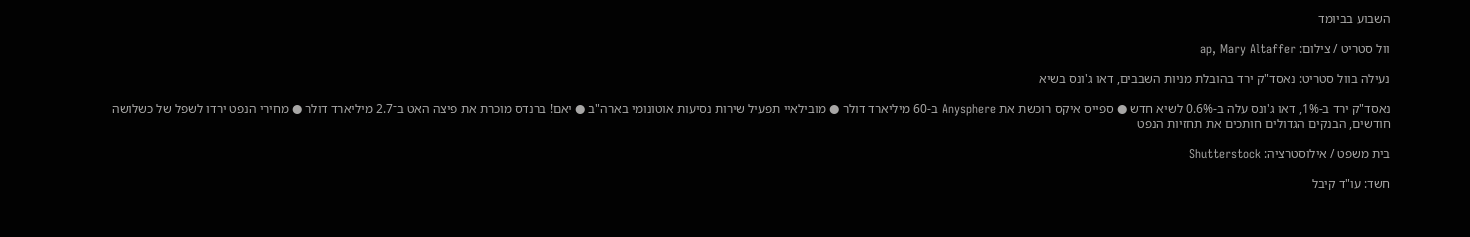השבוע בביומד

וול סטריט / צילום: ap, Mary Altaffer

נעילה בוול סטריט: נאסד"ק ירד בהובלת מניות השבבים, דאו ג'ונס בשיא

נאסד"ק ירד ב-1%, דאו ג'ונס עלה ב-0.6% לשיא חדש ● ספייס איקס רוכשת את Anysphere ב-60 מיליארד דולר ● מובילאיי תפעיל שירות נסיעות אוטונומי בארה"ב ● יאם! ברנדס מוכרת את פיצה האט ב־2.7 מיליארד דולר ● מחירי הנפט ירדו לשפל של כשלושה חודשים, הבנקים הגדולים חותכים את תחזיות הנפט

בית משפט / אילוסטרציה: Shutterstock

חשד: עו"ד קיבל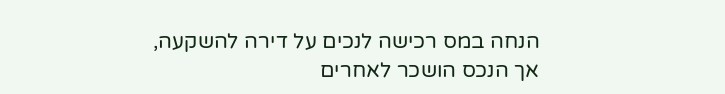הנחה במס רכישה לנכים על דירה להשקעה, אך הנכס הושכר לאחרים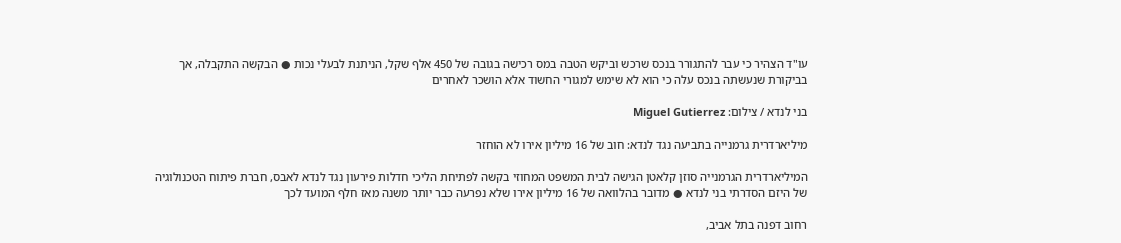עו"ד הצהיר כי עבר להתגורר בנכס שרכש וביקש הטבה במס רכישה בגובה של 450 אלף שקל, הניתנת לבעלי נכות ● הבקשה התקבלה, אך בביקורת שנעשתה בנכס עלה כי הוא לא שימש למגורי החשוד אלא הושכר לאחרים

בני לנדא / צילום: Miguel Gutierrez

מיליארדרית גרמנייה בתביעה נגד לנדא: חוב של 16 מיליון אירו לא הוחזר

המיליארדרית הגרמנייה סוזן קלאטן הגישה לבית המשפט המחוזי בקשה לפתיחת הליכי חדלות פירעון נגד לנדא לאבס, חברת פיתוח הטכנולוגיה של היזם הסדרתי בני לנדא ● מדובר בהלוואה של 16 מיליון אירו שלא נפרעה כבר יותר משנה מאז חלף המועד לכך

רחוב דפנה בתל אביב,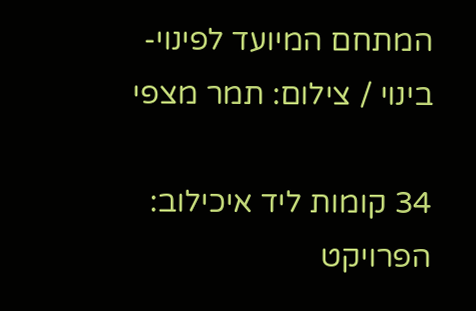המתחם המיועד לפינוי-בינוי / צילום: תמר מצפי

34 קומות ליד איכילוב: הפרויקט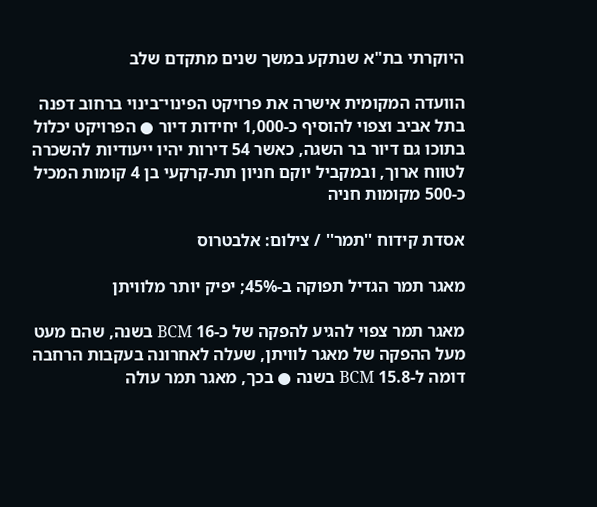היוקרתי בת"א שנתקע במשך שנים מתקדם שלב

הוועדה המקומית אישרה את פרויקט הפינוי־בינוי ברחוב דפנה בתל אביב וצפוי להוסיף כ-1,000 יחידות דיור ● הפרויקט יכלול בתוכו גם דיור בר השגה, כאשר 54 דירות יהיו ייעודיות להשכרה לטווח ארוך, ובמקביל יוקם חניון תת-קרקעי בן 4 קומות המכיל כ-500 מקומות חניה

אסדת קידוח ''תמר'' / צילום: אלבטרוס

מאגר תמר הגדיל תפוקה ב-45%; יפיק יותר מלוויתן

מאגר תמר צפוי להגיע להפקה של כ-16 BCM בשנה, שהם מעט מעל ההפקה של מאגר לוויתן, שעלה לאחרונה בעקבות הרחבה דומה ל-15.8 BCM בשנה ● בכך, מאגר תמר עולה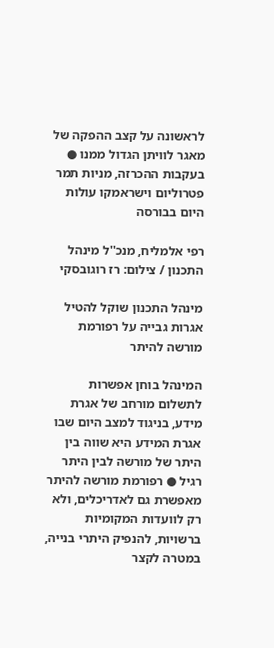לראשונה על קצב ההפקה של מאגר לוויתן הגדול ממנו ● בעקבות ההכרזה, מניות תמר פטרוליום וישראמקו עולות היום בבורסה

רפי אלמליח, מנכ''ל מינהל התכנון / צילום: רז רוגובסקי

מינהל התכנון שוקל להטיל אגרות גבייה על רפורמת מורשה להיתר

המינהל בוחן אפשרות לתשלום מורחב של אגרת מידע, בניגוד למצב היום שבו אגרת המידע היא שווה בין היתר של מורשה לבין היתר רגיל ● רפורמת מורשה להיתר מאפשרת גם לאדריכלים, ולא רק לוועדות המקומיות ברשויות, להנפיק היתרי בנייה, במטרה לקצר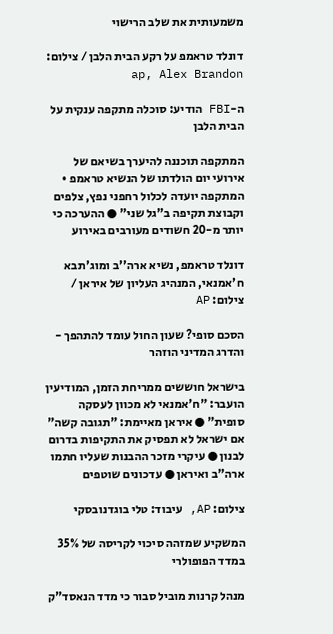משמעותית את שלב הרישוי

דונלד טראמפ על רקע הבית הלבן / צילום: ap, Alex Brandon

ה-FBI הודיע: סוכלה מתקפה ענקית על הבית הלבן

המתקפה תוכננה להיערך בשיאם של אירועי יום הולדתו של הנשיא טראמפ • המתקפה יועדה לכלול רחפני נפץ, צלפים וקבוצת תקיפה ב"גל שני" ● ההערכה כי יותר מ-20 חשודים מעורבים באירוע

דונלד טראמפ, נשיא ארה''ב ומוג'תבא ח'אמנאי, המנהיג העליון של איראן / צילום: AP

הסכם סופי? שעון החול עומד להתהפך - והדרג המדיני הוזהר

בישראל חוששים ממריחת הזמן, המודיעין הועבר: "ח'אמנאי לא מכוון לעסקה סופית" ● איראן מאיימת: "תגובה קשה" אם ישראל לא תפסיק את התקיפות בדרום לבנון ● עיקרי מזכר ההבנות שעליו חתמו ארה"ב ואיראן ● עדכונים שוטפים

צילום: AP, עיבוד: טלי בוגדנובסקי

המשקיע שמזהה סיכוי לקריסה של 35% במדד הפופולרי

מנהל קרנות מוביל סבור כי מדד הנאסד"ק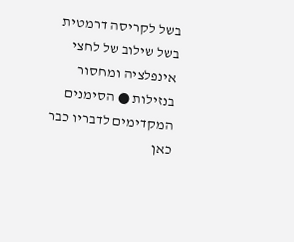בשל לקריסה דרמטית בשל שילוב של לחצי אינפלציה ומחסור בנזילות ● הסימנים המקדימים לדבריו כבר כאן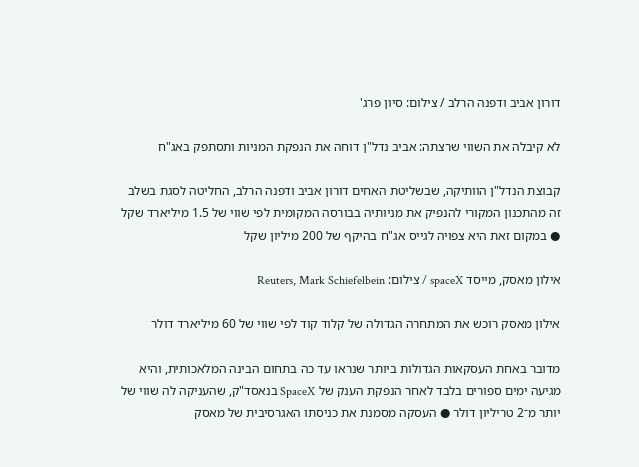דורון אביב ודפנה הרלב / צילום: סיון פרג'

לא קיבלה את השווי שרצתה: אביב נדל"ן דוחה את הנפקת המניות ותסתפק באג"ח

קבוצת הנדל"ן הוותיקה, שבשליטת האחים דורון אביב ודפנה הרלב, החליטה לסגת בשלב זה מהתכנון המקורי להנפיק את מניותיה בבורסה המקומית לפי שווי של 1.5 מיליארד שקל ● במקום זאת היא צפויה לגייס אג"ח בהיקף של 200 מיליון שקל

אילון מאסק, מייסד spaceX / צילום: Reuters, Mark Schiefelbein

אילון מאסק רוכש את המתחרה הגדולה של קלוד קוד לפי שווי של 60 מיליארד דולר

מדובר באחת העסקאות הגדולות ביותר שנראו עד כה בתחום הבינה המלאכותית, והיא מגיעה ימים ספורים בלבד לאחר הנפקת הענק של SpaceX בנאסד"ק, שהעניקה לה שווי של יותר מ־2 טריליון דולר ● העסקה מסמנת את כניסתו האגרסיבית של מאסק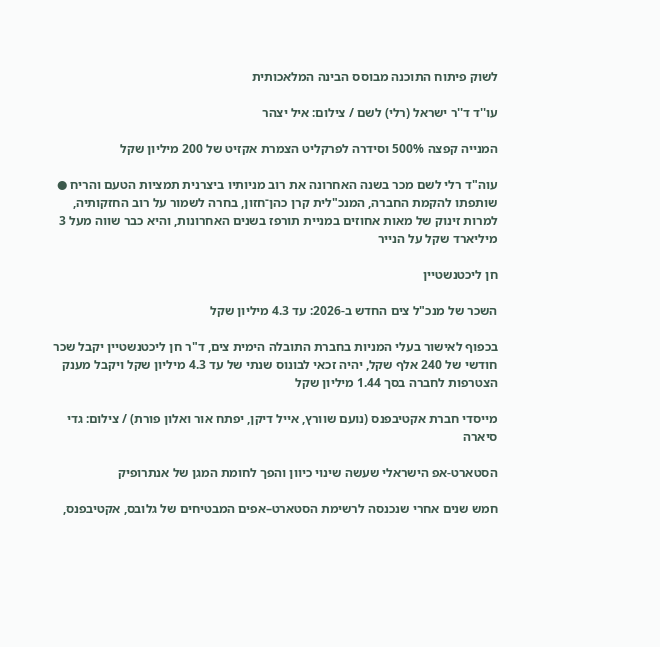לשוק פיתוח התוכנה מבוסס הבינה המלאכותית

עו''ד ד''ר ישראל (רלי) לשם / צילום: איל יצהר

המנייה קפצה 500% וסידרה לפרקליט הצמרת אקזיט של 200 מיליון שקל

עוה"ד רלי לשם מכר בשנה האחרונה את רוב מניותיו ביצרנית תמציות הטעם והריח ● שותפתו להקמת החברה, המנכ"לית קרן כהן־חזון, בחרה לשמור על רוב החזקותיה, למרות זינוק של מאות אחוזים במניית תורפז בשנים האחרונות, והיא כבר שווה מעל 3 מיליארד שקל על הנייר

חן ליכטנשטיין

השכר של מנכ"ל צים החדש ב-2026: עד 4.3 מיליון שקל

בכפוף לאישור בעלי המניות בחברת התובלה הימית צים, ד"ר חן ליכטנשטיין יקבל שכר חודשי של 240 אלף שקל, יהיה זכאי לבונוס שנתי של עד 4.3 מיליון שקל ויקבל מענק הצטרפות לחברה בסך 1.44 מיליון שקל

מייסדי חברת אקטיבפנס (נועם שוורץ, אייל דיקן, יפתח אור ואלון פורת) / צילום: גדי סיארה

הסטארט-אפ הישראלי שעשה שינוי כיוון והפך לחומת המגן של אנתרופיק

חמש שנים אחרי שנכנסה לרשימת הסטארט–אפים המבטיחים של גלובס, אקטיבפנס,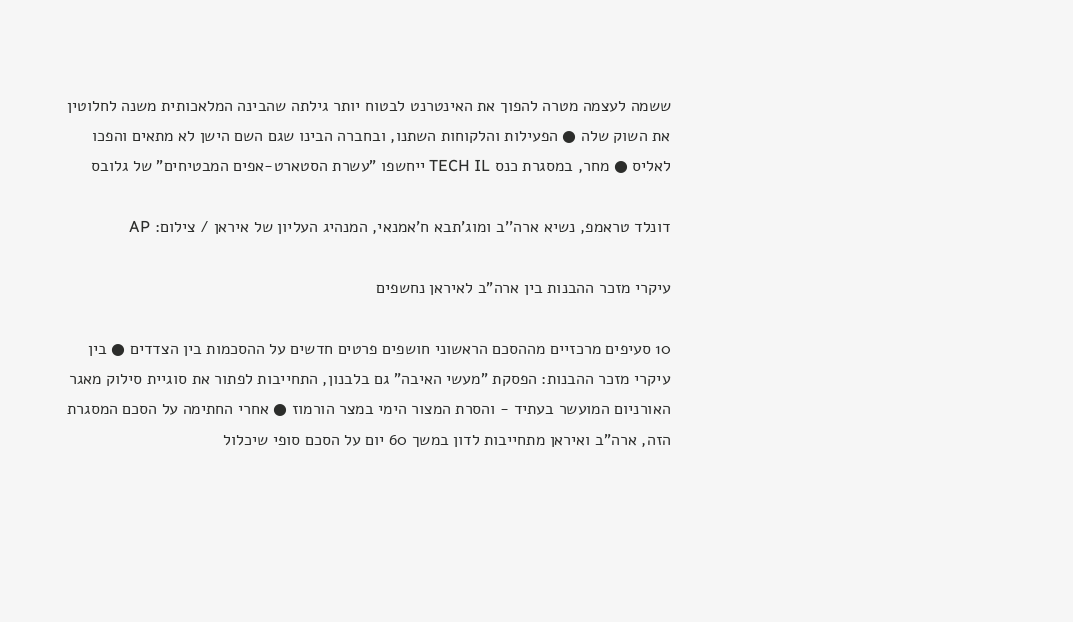ששמה לעצמה מטרה להפוך את האינטרנט לבטוח יותר גילתה שהבינה המלאכותית משנה לחלוטין את השוק שלה ● הפעילות והלקוחות השתנו, ובחברה הבינו שגם השם הישן לא מתאים והפכו לאליס ● מחר, במסגרת כנס TECH IL ייחשפו "עשרת הסטארט-אפים המבטיחים" של גלובס

דונלד טראמפ, נשיא ארה''ב ומוג'תבא ח'אמנאי, המנהיג העליון של איראן / צילום: AP

עיקרי מזכר ההבנות בין ארה"ב לאיראן נחשפים

10 סעיפים מרכזיים מההסכם הראשוני חושפים פרטים חדשים על ההסכמות בין הצדדים ● בין עיקרי מזכר ההבנות: הפסקת "מעשי האיבה" גם בלבנון, התחייבות לפתור את סוגיית סילוק מאגר האורניום המועשר בעתיד - והסרת המצור הימי במצר הורמוז ● אחרי החתימה על הסכם המסגרת הזה, ארה"ב ואיראן מתחייבות לדון במשך 60 יום על הסכם סופי שיכלול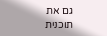גם את תוכנית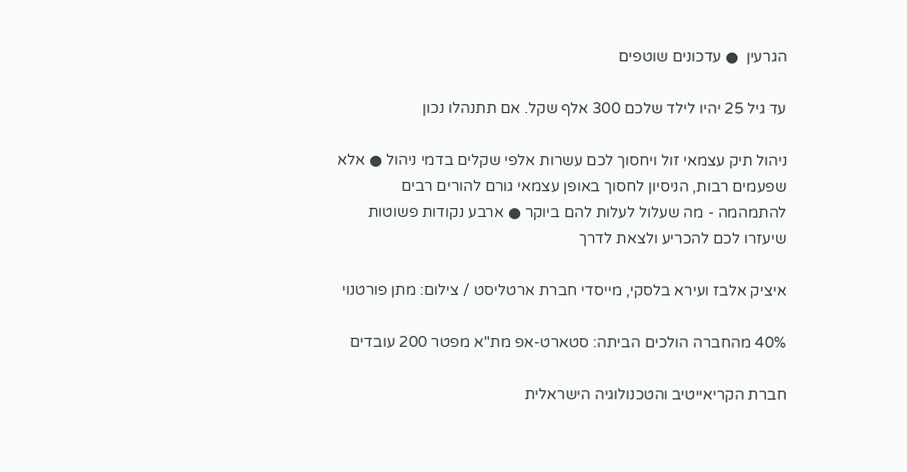הגרעין  ● עדכונים שוטפים

עד גיל 25 יהיו לילד שלכם 300 אלף שקל. אם תתנהלו נכון

ניהול תיק עצמאי זול ויחסוך לכם עשרות אלפי שקלים בדמי ניהול ● אלא שפעמים רבות, הניסיון לחסוך באופן עצמאי גורם להורים רבים להתמהמה - מה שעלול לעלות להם ביוקר ● ארבע נקודות פשוטות שיעזרו לכם להכריע ולצאת לדרך

איציק אלבז ועירא בלסקי, מייסדי חברת ארטליסט / צילום: מתן פורטנוי

40% מהחברה הולכים הביתה: סטארט-אפ מת"א מפטר 200 עובדים

חברת הקריאייטיב והטכנולוגיה הישראלית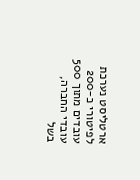ארטליסט נערכת לפיטורי כ-200 עובדים מתוך 500 עובדי החברה, בשל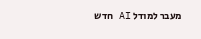מעבר למודל AI חדש